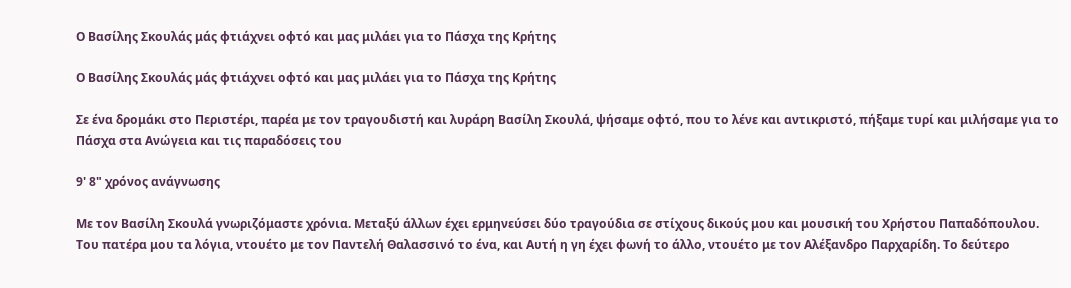Ο Βασίλης Σκουλάς μάς φτιάχνει οφτό και μας μιλάει για το Πάσχα της Κρήτης

Ο Βασίλης Σκουλάς μάς φτιάχνει οφτό και μας μιλάει για το Πάσχα της Κρήτης

Σε ένα δρομάκι στο Περιστέρι, παρέα με τον τραγουδιστή και λυράρη Βασίλη Σκουλά, ψήσαμε οφτό, που το λένε και αντικριστό, πήξαμε τυρί και μιλήσαμε για το Πάσχα στα Ανώγεια και τις παραδόσεις του

9' 8" χρόνος ανάγνωσης

Με τον Βασίλη Σκουλά γνωριζόμαστε χρόνια. Μεταξύ άλλων έχει ερμηνεύσει δύο τραγούδια σε στίχους δικούς μου και μουσική του Χρήστου Παπαδόπουλου. Του πατέρα μου τα λόγια, ντουέτο με τον Παντελή Θαλασσινό το ένα, και Αυτή η γη έχει φωνή το άλλο, ντουέτο με τον Αλέξανδρο Παρχαρίδη. Το δεύτερο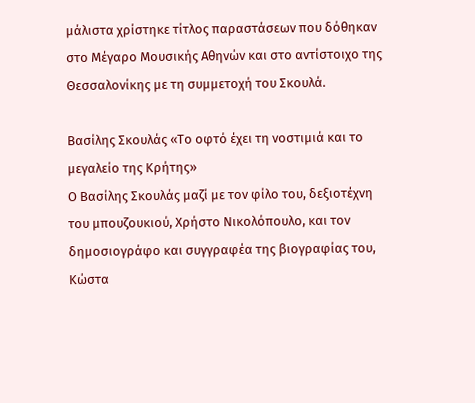μάλιστα χρίστηκε τίτλος παραστάσεων που δόθηκαν στο Μέγαρο Μουσικής Αθηνών και στο αντίστοιχο της Θεσσαλονίκης με τη συμμετοχή του Σκουλά.

Βασίλης Σκουλάς «Το οφτό έχει τη νοστιμιά και το μεγαλείο της Κρήτης»
Ο Βασίλης Σκουλάς μαζί με τον φίλο του, δεξιοτέχνη του μπουζουκιού, Χρήστο Νικολόπουλο, και τον δημοσιογράφο και συγγραφέα της βιογραφίας του, Κώστα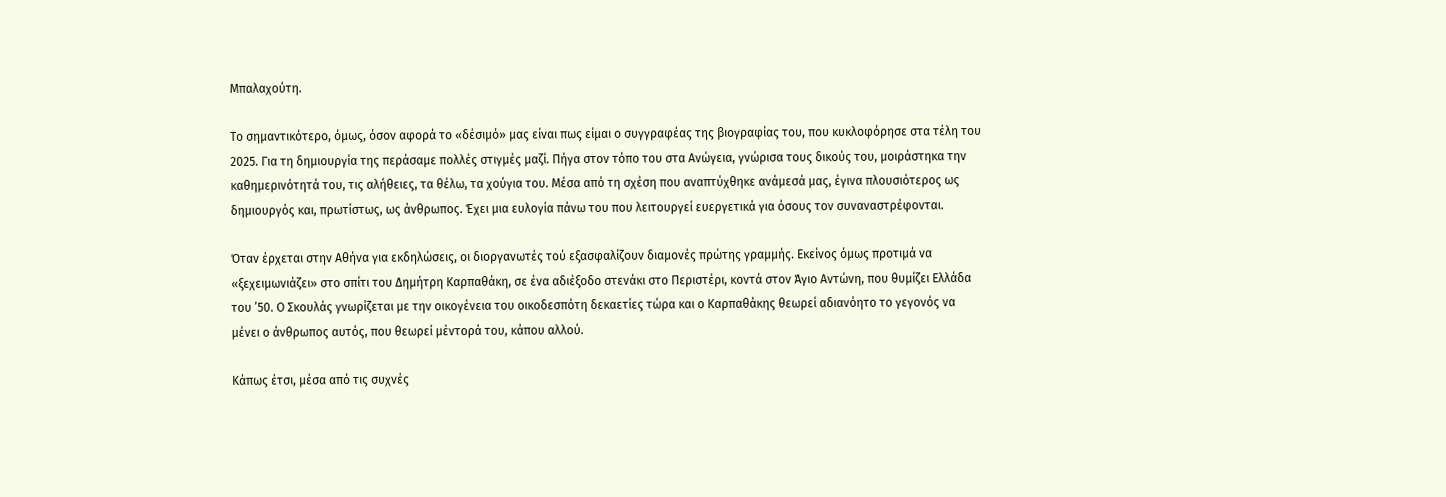Μπαλαχούτη.

Το σημαντικότερο, όμως, όσον αφορά το «δέσιμό» μας είναι πως είμαι ο συγγραφέας της βιογραφίας του, που κυκλοφόρησε στα τέλη του 2025. Για τη δημιουργία της περάσαμε πολλές στιγμές μαζί. Πήγα στον τόπο του στα Ανώγεια, γνώρισα τους δικούς του, μοιράστηκα την καθημερινότητά του, τις αλήθειες, τα θέλω, τα χούγια του. Μέσα από τη σχέση που αναπτύχθηκε ανάμεσά μας, έγινα πλουσιότερος ως δημιουργός και, πρωτίστως, ως άνθρωπος. Έχει μια ευλογία πάνω του που λειτουργεί ευεργετικά για όσους τον συναναστρέφονται.

Όταν έρχεται στην Αθήνα για εκδηλώσεις, οι διοργανωτές τού εξασφαλίζουν διαμονές πρώτης γραμμής. Εκείνος όμως προτιμά να «ξεχειμωνιάζει» στο σπίτι του Δημήτρη Καρπαθάκη, σε ένα αδιέξοδο στενάκι στο Περιστέρι, κοντά στον Άγιο Αντώνη, που θυμίζει Ελλάδα του ’50. Ο Σκουλάς γνωρίζεται με την οικογένεια του οικοδεσπότη δεκαετίες τώρα και ο Καρπαθάκης θεωρεί αδιανόητο το γεγονός να μένει ο άνθρωπος αυτός, που θεωρεί μέντορά του, κάπου αλλού.

Κάπως έτσι, μέσα από τις συχνές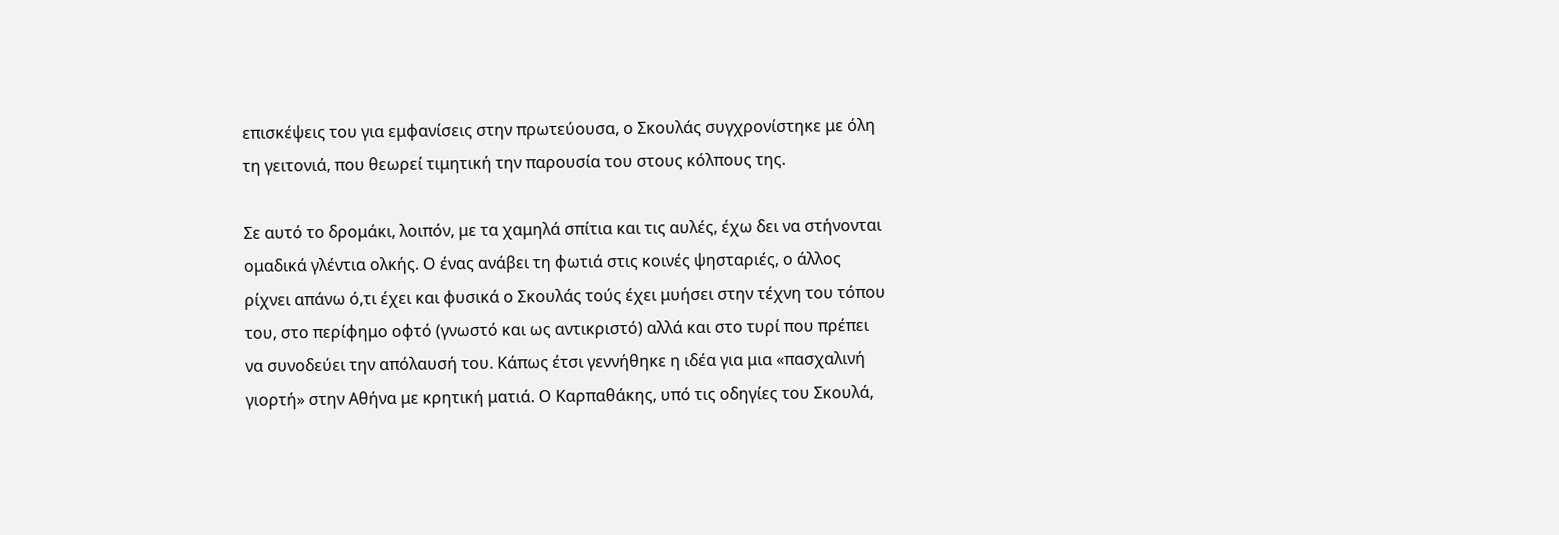επισκέψεις του για εμφανίσεις στην πρωτεύουσα, ο Σκουλάς συγχρονίστηκε με όλη τη γειτονιά, που θεωρεί τιμητική την παρουσία του στους κόλπους της.

Σε αυτό το δρομάκι, λοιπόν, με τα χαμηλά σπίτια και τις αυλές, έχω δει να στήνονται ομαδικά γλέντια ολκής. Ο ένας ανάβει τη φωτιά στις κοινές ψησταριές, ο άλλος ρίχνει απάνω ό,τι έχει και φυσικά ο Σκουλάς τούς έχει μυήσει στην τέχνη του τόπου του, στο περίφημο οφτό (γνωστό και ως αντικριστό) αλλά και στο τυρί που πρέπει να συνοδεύει την απόλαυσή του. Κάπως έτσι γεννήθηκε η ιδέα για μια «πασχαλινή γιορτή» στην Αθήνα με κρητική ματιά. Ο Καρπαθάκης, υπό τις οδηγίες του Σκουλά,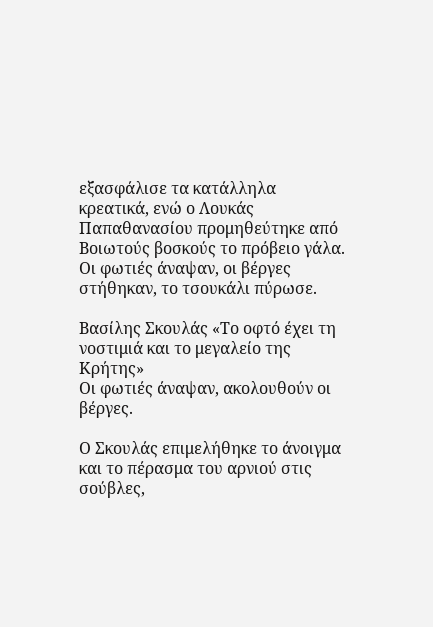εξασφάλισε τα κατάλληλα κρεατικά, ενώ ο Λουκάς Παπαθανασίου προμηθεύτηκε από Βοιωτούς βοσκούς το πρόβειο γάλα. Οι φωτιές άναψαν, οι βέργες στήθηκαν, το τσουκάλι πύρωσε.

Βασίλης Σκουλάς «Το οφτό έχει τη νοστιμιά και το μεγαλείο της Κρήτης»
Οι φωτιές άναψαν, ακολουθούν οι βέργες.

Ο Σκουλάς επιμελήθηκε το άνοιγμα και το πέρασμα του αρνιού στις σούβλες,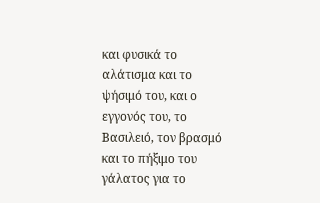και φυσικά το αλάτισμα και το ψήσιμό του, και ο εγγονός του, το Βασιλειό, τον βρασμό και το πήξιμο του γάλατος για το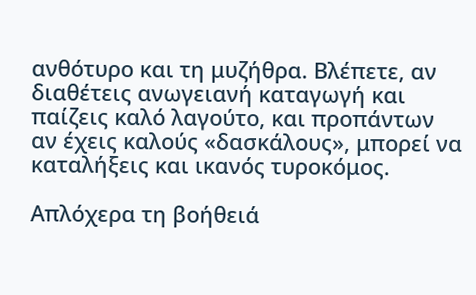ανθότυρο και τη μυζήθρα. Βλέπετε, αν διαθέτεις ανωγειανή καταγωγή και παίζεις καλό λαγούτο, και προπάντων αν έχεις καλούς «δασκάλους», μπορεί να καταλήξεις και ικανός τυροκόμος.

Απλόχερα τη βοήθειά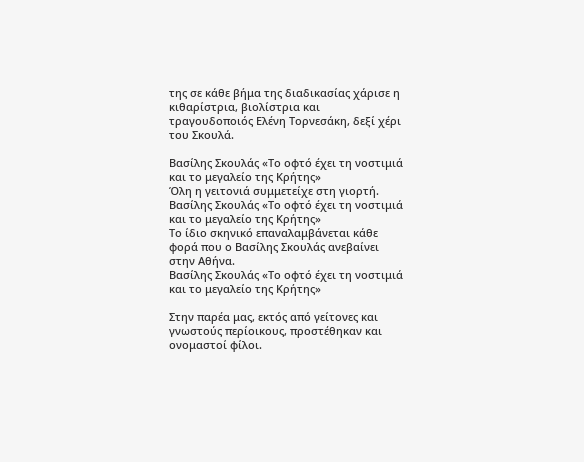της σε κάθε βήμα της διαδικασίας χάρισε η κιθαρίστρια, βιολίστρια και τραγουδοποιός Ελένη Τορνεσάκη, δεξί χέρι του Σκουλά.

Βασίλης Σκουλάς «Το οφτό έχει τη νοστιμιά και το μεγαλείο της Κρήτης»
Όλη η γειτονιά συμμετείχε στη γιορτή.
Βασίλης Σκουλάς «Το οφτό έχει τη νοστιμιά και το μεγαλείο της Κρήτης»
Το ίδιο σκηνικό επαναλαμβάνεται κάθε φορά που ο Βασίλης Σκουλάς ανεβαίνει στην Αθήνα.
Βασίλης Σκουλάς «Το οφτό έχει τη νοστιμιά και το μεγαλείο της Κρήτης»

Στην παρέα μας, εκτός από γείτονες και γνωστούς περίοικους, προστέθηκαν και ονομαστοί φίλοι.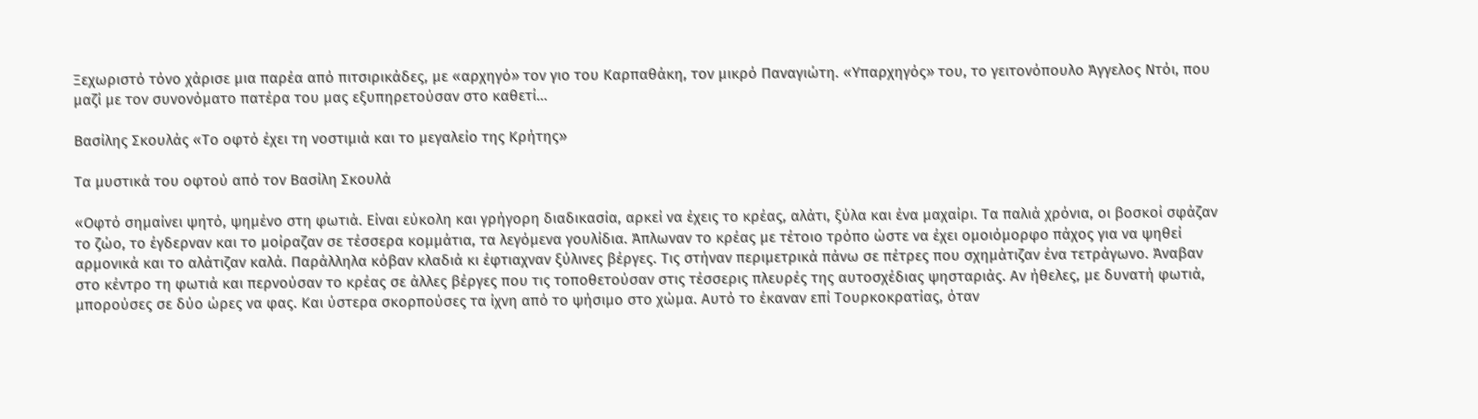Ξεχωριστό τόνο χάρισε μια παρέα από πιτσιρικάδες, με «αρχηγό» τον γιο του Καρπαθάκη, τον μικρό Παναγιώτη. «Υπαρχηγός» του, το γειτονόπουλο Άγγελος Ντόι, που μαζί με τον συνονόματο πατέρα του μας εξυπηρετούσαν στο καθετί…

Βασίλης Σκουλάς «Το οφτό έχει τη νοστιμιά και το μεγαλείο της Κρήτης»

Τα μυστικά του οφτού από τον Βασίλη Σκουλά

«Οφτό σημαίνει ψητό, ψημένο στη φωτιά. Είναι εύκολη και γρήγορη διαδικασία, αρκεί να έχεις το κρέας, αλάτι, ξύλα και ένα μαχαίρι. Τα παλιά χρόνια, οι βοσκοί σφάζαν το ζώο, το έγδερναν και το μοίραζαν σε τέσσερα κομμάτια, τα λεγόμενα γουλίδια. Άπλωναν το κρέας με τέτοιο τρόπο ώστε να έχει ομοιόμορφο πάχος για να ψηθεί αρμονικά και το αλάτιζαν καλά. Παράλληλα κόβαν κλαδιά κι έφτιαχναν ξύλινες βέργες. Τις στήναν περιμετρικά πάνω σε πέτρες που σχημάτιζαν ένα τετράγωνο. Άναβαν στο κέντρο τη φωτιά και περνούσαν το κρέας σε άλλες βέργες που τις τοποθετούσαν στις τέσσερις πλευρές της αυτοσχέδιας ψησταριάς. Αν ήθελες, με δυνατή φωτιά, μπορούσες σε δύο ώρες να φας. Και ύστερα σκορπούσες τα ίχνη από το ψήσιμο στο χώμα. Αυτό το έκαναν επί Τουρκοκρατίας, όταν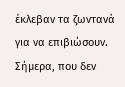έκλεβαν τα ζωντανά για να επιβιώσουν. Σήμερα, που δεν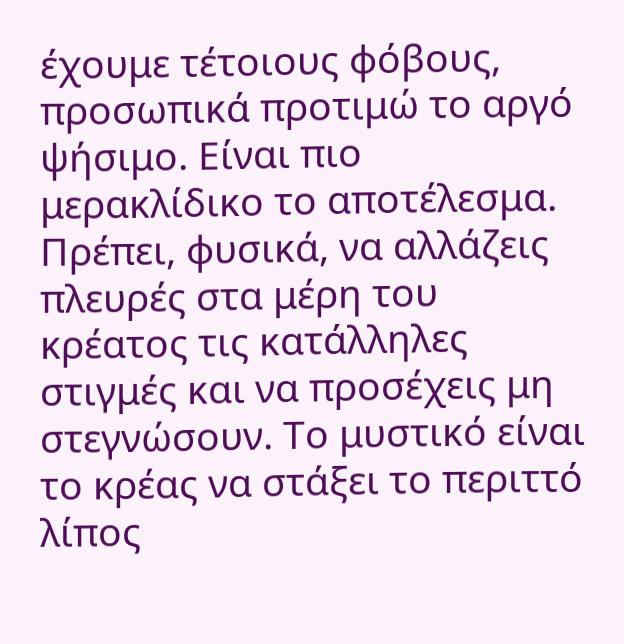έχουμε τέτοιους φόβους, προσωπικά προτιμώ το αργό ψήσιμο. Είναι πιο μερακλίδικο το αποτέλεσμα. Πρέπει, φυσικά, να αλλάζεις πλευρές στα μέρη του κρέατος τις κατάλληλες στιγμές και να προσέχεις μη στεγνώσουν. Το μυστικό είναι το κρέας να στάξει το περιττό λίπος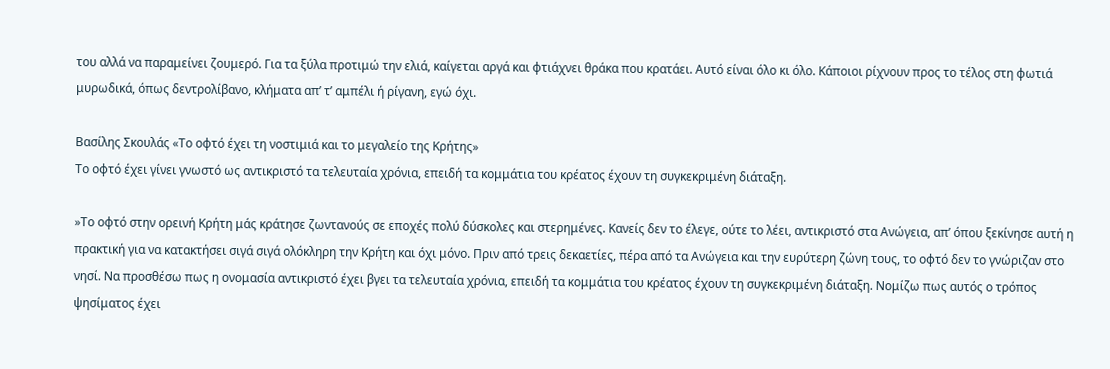του αλλά να παραμείνει ζουμερό. Για τα ξύλα προτιμώ την ελιά, καίγεται αργά και φτιάχνει θράκα που κρατάει. Αυτό είναι όλο κι όλο. Κάποιοι ρίχνουν προς το τέλος στη φωτιά μυρωδικά, όπως δεντρολίβανο, κλήματα απ’ τ’ αμπέλι ή ρίγανη, εγώ όχι.

Βασίλης Σκουλάς «Το οφτό έχει τη νοστιμιά και το μεγαλείο της Κρήτης»
Το οφτό έχει γίνει γνωστό ως αντικριστό τα τελευταία χρόνια, επειδή τα κομμάτια του κρέατος έχουν τη συγκεκριμένη διάταξη.

»Το οφτό στην ορεινή Κρήτη μάς κράτησε ζωντανούς σε εποχές πολύ δύσκολες και στερημένες. Κανείς δεν το έλεγε, ούτε το λέει, αντικριστό στα Ανώγεια, απ’ όπου ξεκίνησε αυτή η πρακτική για να κατακτήσει σιγά σιγά ολόκληρη την Κρήτη και όχι μόνο. Πριν από τρεις δεκαετίες, πέρα από τα Ανώγεια και την ευρύτερη ζώνη τους, το οφτό δεν το γνώριζαν στο νησί. Να προσθέσω πως η ονομασία αντικριστό έχει βγει τα τελευταία χρόνια, επειδή τα κομμάτια του κρέατος έχουν τη συγκεκριμένη διάταξη. Νομίζω πως αυτός ο τρόπος ψησίματος έχει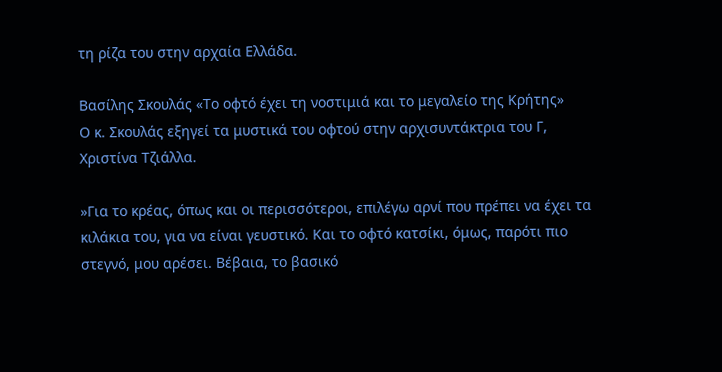τη ρίζα του στην αρχαία Ελλάδα.

Βασίλης Σκουλάς «Το οφτό έχει τη νοστιμιά και το μεγαλείο της Κρήτης»
Ο κ. Σκουλάς εξηγεί τα μυστικά του οφτού στην αρχισυντάκτρια του Γ, Χριστίνα Τζιάλλα.

»Για το κρέας, όπως και οι περισσότεροι, επιλέγω αρνί που πρέπει να έχει τα κιλάκια του, για να είναι γευστικό. Και το οφτό κατσίκι, όμως, παρότι πιο στεγνό, μου αρέσει. Βέβαια, το βασικό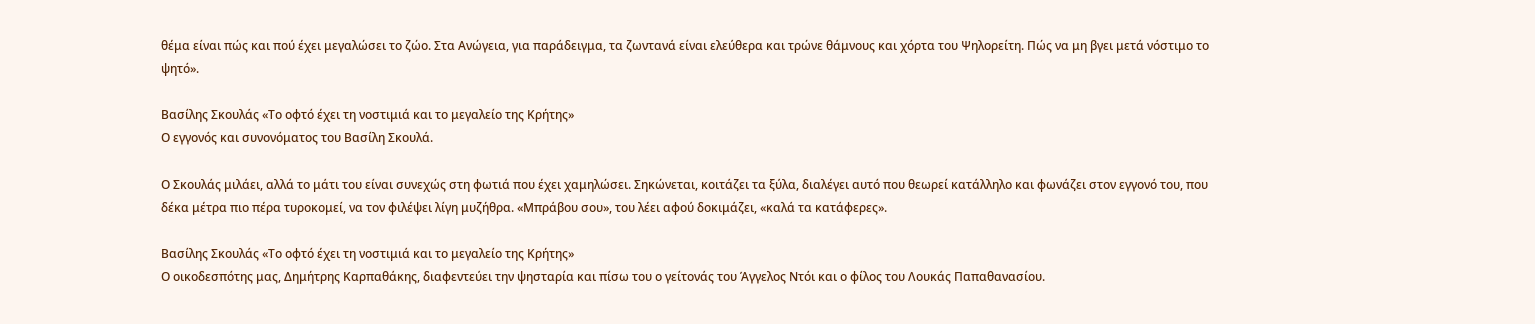θέμα είναι πώς και πού έχει μεγαλώσει το ζώο. Στα Ανώγεια, για παράδειγμα, τα ζωντανά είναι ελεύθερα και τρώνε θάμνους και χόρτα του Ψηλορείτη. Πώς να μη βγει μετά νόστιμο το ψητό».

Βασίλης Σκουλάς «Το οφτό έχει τη νοστιμιά και το μεγαλείο της Κρήτης»
Ο εγγονός και συνονόματος του Βασίλη Σκουλά.

Ο Σκουλάς μιλάει, αλλά το μάτι του είναι συνεχώς στη φωτιά που έχει χαμηλώσει. Σηκώνεται, κοιτάζει τα ξύλα, διαλέγει αυτό που θεωρεί κατάλληλο και φωνάζει στον εγγονό του, που δέκα μέτρα πιο πέρα τυροκομεί, να τον φιλέψει λίγη μυζήθρα. «Μπράβου σου», του λέει αφού δοκιμάζει, «καλά τα κατάφερες».

Βασίλης Σκουλάς «Το οφτό έχει τη νοστιμιά και το μεγαλείο της Κρήτης»
Ο οικοδεσπότης μας, Δημήτρης Καρπαθάκης, διαφεντεύει την ψησταρία και πίσω του ο γείτονάς του Άγγελος Ντόι και ο φίλος του Λουκάς Παπαθανασίου.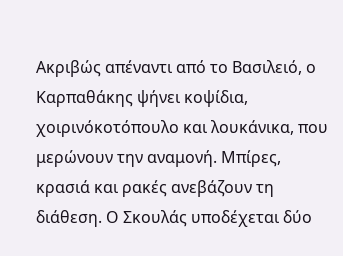Ακριβώς απέναντι από το Βασιλειό, ο Καρπαθάκης ψήνει κοψίδια, χοιρινόκοτόπουλο και λουκάνικα, που μερώνουν την αναμονή. Μπίρες, κρασιά και ρακές ανεβάζουν τη διάθεση. Ο Σκουλάς υποδέχεται δύο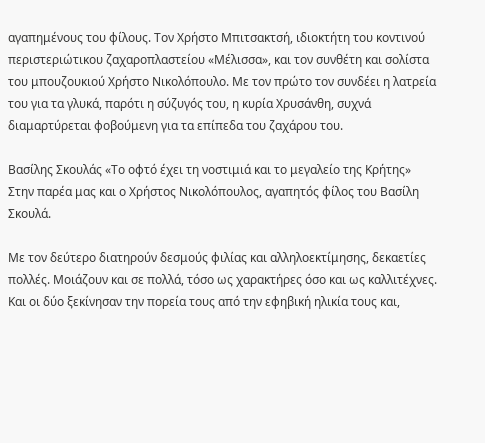αγαπημένους του φίλους. Τον Χρήστο Μπιτσακτσή, ιδιοκτήτη του κοντινού περιστεριώτικου ζαχαροπλαστείου «Μέλισσα», και τον συνθέτη και σολίστα του μπουζουκιού Χρήστο Νικολόπουλο. Με τον πρώτο τον συνδέει η λατρεία του για τα γλυκά, παρότι η σύζυγός του, η κυρία Χρυσάνθη, συχνά διαμαρτύρεται φοβούμενη για τα επίπεδα του ζαχάρου του.

Βασίλης Σκουλάς «Το οφτό έχει τη νοστιμιά και το μεγαλείο της Κρήτης»
Στην παρέα μας και ο Χρήστος Νικολόπουλος, αγαπητός φίλος του Βασίλη Σκουλά.

Με τον δεύτερο διατηρούν δεσμούς φιλίας και αλληλοεκτίμησης, δεκαετίες πολλές. Μοιάζουν και σε πολλά, τόσο ως χαρακτήρες όσο και ως καλλιτέχνες. Και οι δύο ξεκίνησαν την πορεία τους από την εφηβική ηλικία τους και,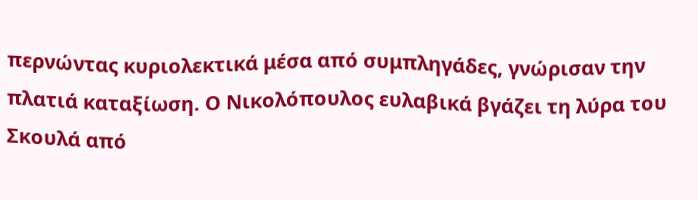περνώντας κυριολεκτικά μέσα από συμπληγάδες, γνώρισαν την πλατιά καταξίωση. Ο Νικολόπουλος ευλαβικά βγάζει τη λύρα του Σκουλά από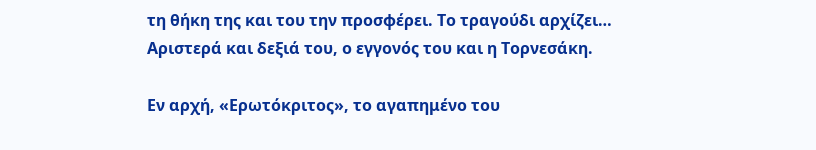τη θήκη της και του την προσφέρει. Το τραγούδι αρχίζει… Αριστερά και δεξιά του, ο εγγονός του και η Τορνεσάκη.

Εν αρχή, «Ερωτόκριτος», το αγαπημένο του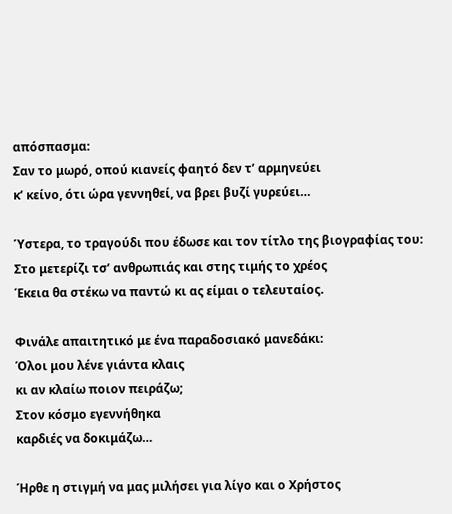απόσπασμα:
Σαν το μωρό, οπού κιανείς φαητό δεν τ’ αρμηνεύει
κ’ κείνο, ότι ώρα γεννηθεί, να βρει βυζί γυρεύει…

Ύστερα, το τραγούδι που έδωσε και τον τίτλο της βιογραφίας του:
Στο μετερίζι τσ’ ανθρωπιάς και στης τιμής το χρέος
Έκεια θα στέκω να παντώ κι ας είμαι ο τελευταίος.

Φινάλε απαιτητικό με ένα παραδοσιακό μανεδάκι:
Όλοι μου λένε γιάντα κλαις
κι αν κλαίω ποιον πειράζω;
Στον κόσμο εγεννήθηκα
καρδιές να δοκιμάζω…

Ήρθε η στιγμή να μας μιλήσει για λίγο και ο Χρήστος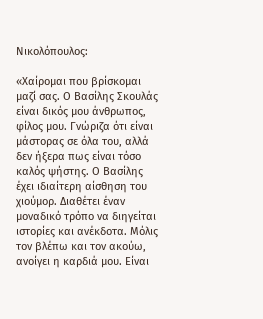Νικολόπουλος:

«Χαίρομαι που βρίσκομαι μαζί σας. Ο Βασίλης Σκουλάς είναι δικός μου άνθρωπος, φίλος μου. Γνώριζα ότι είναι μάστορας σε όλα του, αλλά δεν ήξερα πως είναι τόσο καλός ψήστης. Ο Βασίλης έχει ιδιαίτερη αίσθηση του χιούμορ. Διαθέτει έναν μοναδικό τρόπο να διηγείται ιστορίες και ανέκδοτα. Μόλις τον βλέπω και τον ακούω, ανοίγει η καρδιά μου. Είναι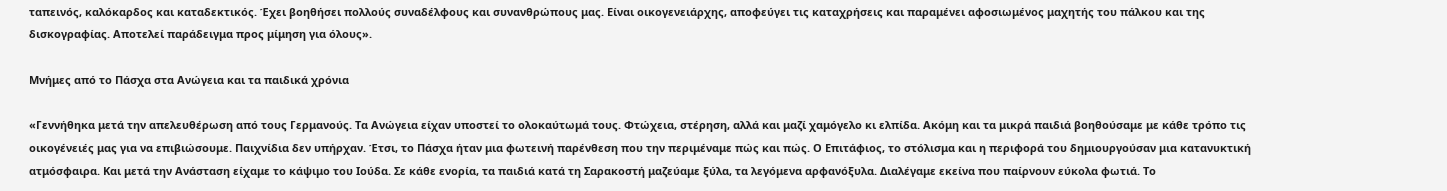ταπεινός, καλόκαρδος και καταδεκτικός. Έχει βοηθήσει πολλούς συναδέλφους και συνανθρώπους μας. Είναι οικογενειάρχης, αποφεύγει τις καταχρήσεις και παραμένει αφοσιωμένος μαχητής του πάλκου και της δισκογραφίας. Αποτελεί παράδειγμα προς μίμηση για όλους».

Μνήμες από το Πάσχα στα Ανώγεια και τα παιδικά χρόνια

«Γεννήθηκα μετά την απελευθέρωση από τους Γερμανούς. Τα Ανώγεια είχαν υποστεί το ολοκαύτωμά τους. Φτώχεια, στέρηση, αλλά και μαζί χαμόγελο κι ελπίδα. Ακόμη και τα μικρά παιδιά βοηθούσαμε με κάθε τρόπο τις οικογένειές μας για να επιβιώσουμε. Παιχνίδια δεν υπήρχαν. Έτσι, το Πάσχα ήταν μια φωτεινή παρένθεση που την περιμέναμε πώς και πώς. Ο Επιτάφιος, το στόλισμα και η περιφορά του δημιουργούσαν μια κατανυκτική ατμόσφαιρα. Και μετά την Ανάσταση είχαμε το κάψιμο του Ιούδα. Σε κάθε ενορία, τα παιδιά κατά τη Σαρακοστή μαζεύαμε ξύλα, τα λεγόμενα αρφανόξυλα. Διαλέγαμε εκείνα που παίρνουν εύκολα φωτιά. Το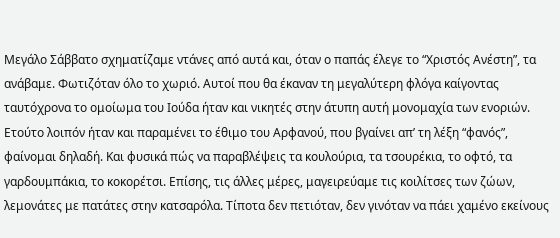Μεγάλο Σάββατο σχηματίζαμε ντάνες από αυτά και, όταν ο παπάς έλεγε το “Χριστός Ανέστη”, τα ανάβαμε. Φωτιζόταν όλο το χωριό. Αυτοί που θα έκαναν τη μεγαλύτερη φλόγα καίγοντας ταυτόχρονα το ομοίωμα του Ιούδα ήταν και νικητές στην άτυπη αυτή μονομαχία των ενοριών. Ετούτο λοιπόν ήταν και παραμένει το έθιμο του Αρφανού, που βγαίνει απ’ τη λέξη “φανός”, φαίνομαι δηλαδή. Και φυσικά πώς να παραβλέψεις τα κουλούρια, τα τσουρέκια, το οφτό, τα γαρδουμπάκια, το κοκορέτσι. Επίσης, τις άλλες μέρες, μαγειρεύαμε τις κοιλίτσες των ζώων, λεμονάτες με πατάτες στην κατσαρόλα. Τίποτα δεν πετιόταν, δεν γινόταν να πάει χαμένο εκείνους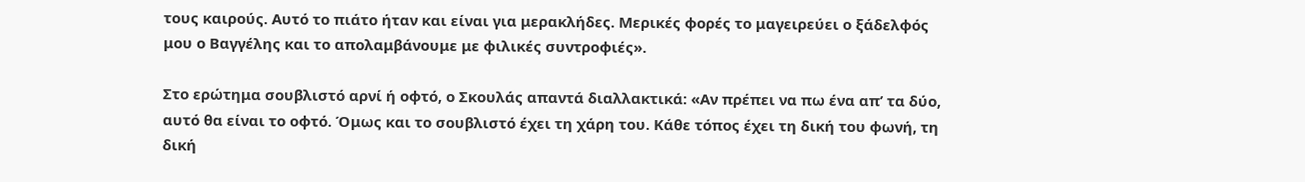τους καιρούς. Αυτό το πιάτο ήταν και είναι για μερακλήδες. Μερικές φορές το μαγειρεύει ο ξάδελφός μου ο Βαγγέλης και το απολαμβάνουμε με φιλικές συντροφιές».

Στο ερώτημα σουβλιστό αρνί ή οφτό, ο Σκουλάς απαντά διαλλακτικά: «Αν πρέπει να πω ένα απ’ τα δύο, αυτό θα είναι το οφτό. Όμως και το σουβλιστό έχει τη χάρη του. Κάθε τόπος έχει τη δική του φωνή, τη δική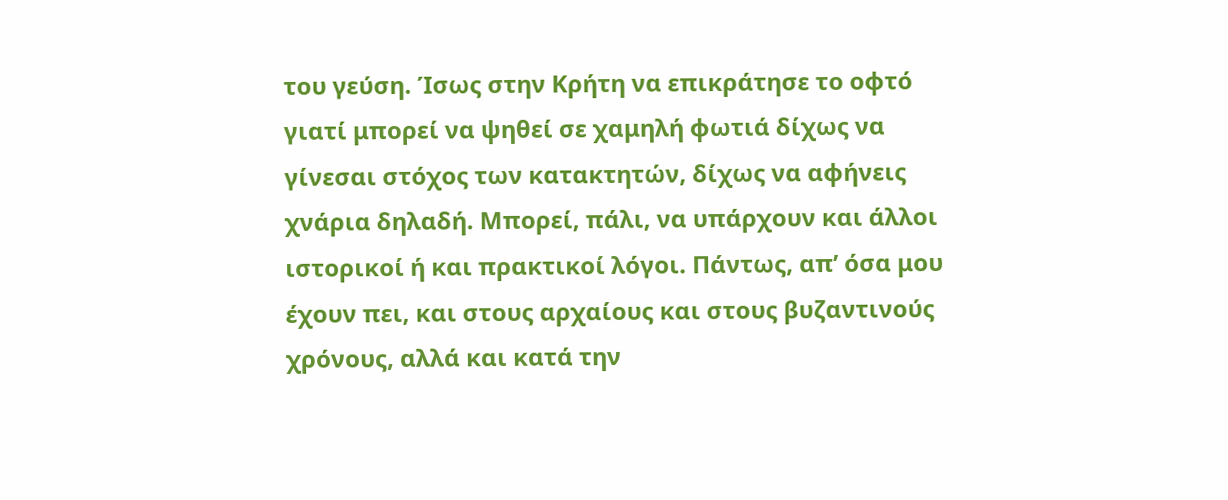του γεύση. Ίσως στην Κρήτη να επικράτησε το οφτό γιατί μπορεί να ψηθεί σε χαμηλή φωτιά δίχως να γίνεσαι στόχος των κατακτητών, δίχως να αφήνεις χνάρια δηλαδή. Μπορεί, πάλι, να υπάρχουν και άλλοι ιστορικοί ή και πρακτικοί λόγοι. Πάντως, απ’ όσα μου έχουν πει, και στους αρχαίους και στους βυζαντινούς χρόνους, αλλά και κατά την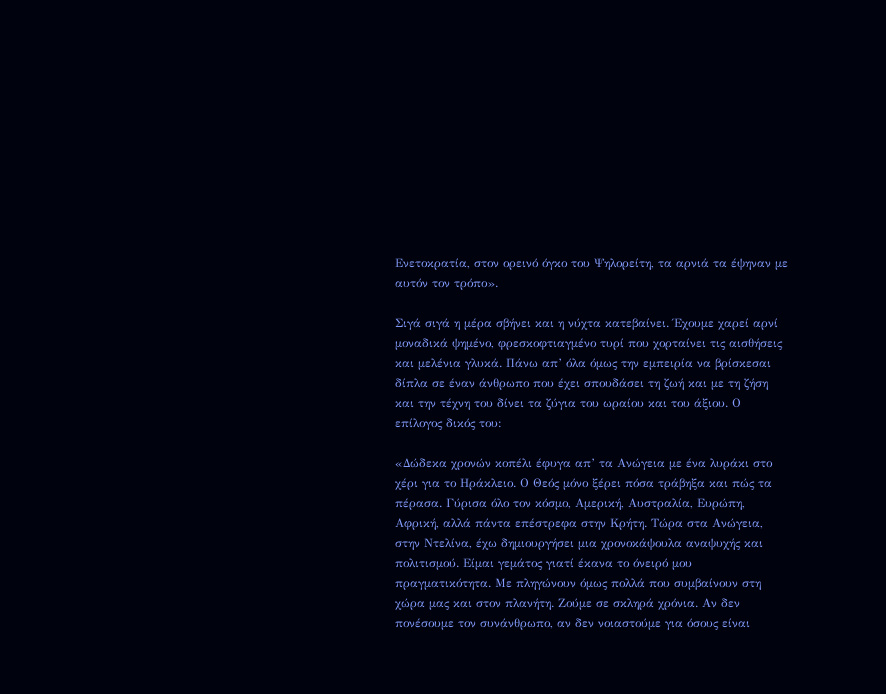Ενετοκρατία, στον ορεινό όγκο του Ψηλορείτη, τα αρνιά τα έψηναν με αυτόν τον τρόπο».

Σιγά σιγά η μέρα σβήνει και η νύχτα κατεβαίνει. Έχουμε χαρεί αρνί μοναδικά ψημένο, φρεσκοφτιαγμένο τυρί που χορταίνει τις αισθήσεις και μελένια γλυκά. Πάνω απ’ όλα όμως την εμπειρία να βρίσκεσαι δίπλα σε έναν άνθρωπο που έχει σπουδάσει τη ζωή και με τη ζήση και την τέχνη του δίνει τα ζύγια του ωραίου και του άξιου. Ο επίλογος δικός του:

«Δώδεκα χρονών κοπέλι έφυγα απ’ τα Ανώγεια με ένα λυράκι στο χέρι για το Ηράκλειο. Ο Θεός μόνο ξέρει πόσα τράβηξα και πώς τα πέρασα. Γύρισα όλο τον κόσμο, Αμερική, Αυστραλία, Ευρώπη, Αφρική, αλλά πάντα επέστρεφα στην Κρήτη. Τώρα στα Ανώγεια, στην Ντελίνα, έχω δημιουργήσει μια χρονοκάψουλα αναψυχής και πολιτισμού. Είμαι γεμάτος γιατί έκανα το όνειρό μου πραγματικότητα. Με πληγώνουν όμως πολλά που συμβαίνουν στη χώρα μας και στον πλανήτη. Ζούμε σε σκληρά χρόνια. Αν δεν πονέσουμε τον συνάνθρωπο, αν δεν νοιαστούμε για όσους είναι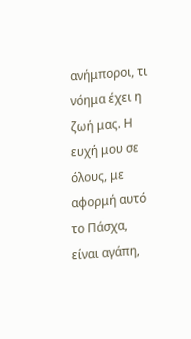ανήμποροι, τι νόημα έχει η ζωή μας. Η ευχή μου σε όλους, με αφορμή αυτό το Πάσχα, είναι αγάπη,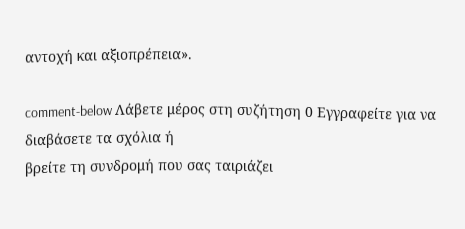αντοχή και αξιοπρέπεια».

comment-below Λάβετε μέρος στη συζήτηση 0 Εγγραφείτε για να διαβάσετε τα σχόλια ή
βρείτε τη συνδρομή που σας ταιριάζει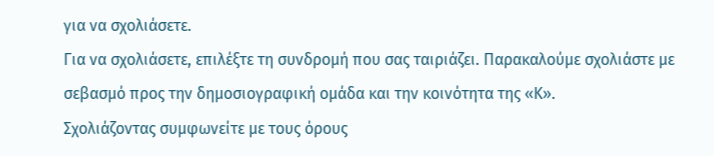για να σχολιάσετε.
Για να σχολιάσετε, επιλέξτε τη συνδρομή που σας ταιριάζει. Παρακαλούμε σχολιάστε με σεβασμό προς την δημοσιογραφική ομάδα και την κοινότητα της «Κ».
Σχολιάζοντας συμφωνείτε με τους όρους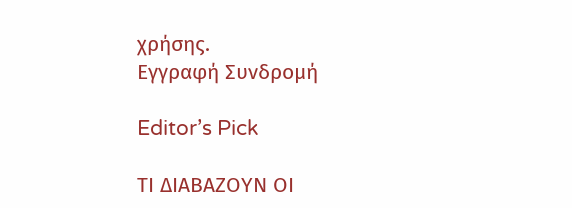χρήσης.
Εγγραφή Συνδρομή

Editor’s Pick

ΤΙ ΔΙΑΒΑΖΟΥΝ ΟΙ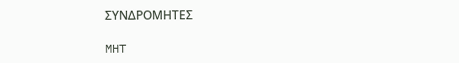ΣΥΝΔΡΟΜΗΤΕΣ

MHT